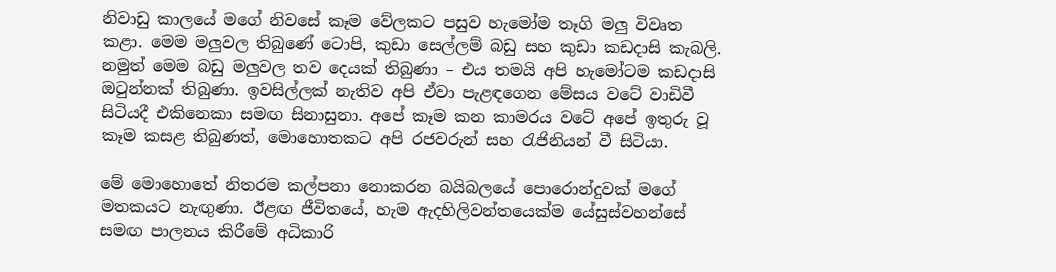නිවාඩු කාලයේ මගේ නිවසේ කෑම වේලකට පසුව හැමෝම තෑගි මලු විවෘත කළා. මෙම මලුවල තිබුණේ ටොපි, කුඩා සෙල්ලම් බඩු සහ කුඩා කඩදාසි කැබලි. නමුත් මෙම බඩු මලුවල තව දෙයක් තිබුණා – එය තමයි අපි හැමෝටම කඩදාසි ඔටුන්නක් තිබුණා. ඉවසිල්ලක් නැතිව අපි ඒවා පැළඳගෙන මේසය වටේ වාඩිවී සිටියදී එකිනෙකා සමඟ සිනාසුනා. අපේ කෑම කන කාමරය වටේ අපේ ඉතුරු වූ කෑම කසළ තිබුණත්, මොහොතකට අපි රජවරුන් සහ රැජිනියන් වී සිටියා.

මේ මොහොතේ නිතරම කල්පනා නොකරන බයිබලයේ පොරොන්දුවක් මගේ මතකයට නැඟුණා. ඊළඟ ජීවිතයේ, හැම ඇදහිලිවන්තයෙක්ම යේසුස්වහන්සේ සමඟ පාලනය කිරීමේ අධිකාරි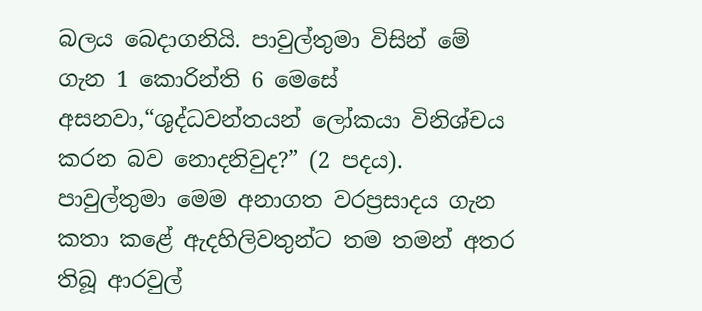බලය බෙදාගනියි. පාවුල්තුමා විසින් මේ ගැන 1 කොරින්ති 6 මෙසේ අසනවා,“ශුද්ධවන්තයන් ලෝකයා විනිශ්චය කරන බව නොදනිවුද?” (2 පදය). පාවුල්තුමා මෙම අනාගත වරප්‍රසාදය ගැන කතා කළේ ඇදහිලිවතුන්ට තම තමන් අතර තිබූ ආරවුල්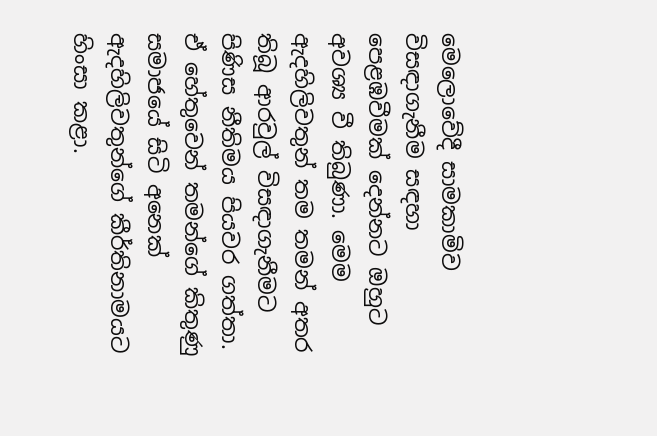මෙලොවේදී සාමකාමිව විසඳාගැනීම සඳහා පෙළඹවීමක් දෙන්නට ඔහුට අවශ්‍ය වී තිබුණා. මෙම ඇදහිලිවතුන් තම තමන් අතර තිබූ ආරවුල් විසඳාගැනීමට පිණිස නීතිමය පියවර ගත්තා. ඒ හේතුවෙන් තමන්ගේ කිතුණු සමාජයේ සිටි අනෙක් ඇදහිලිවතුන්ගේ කීර්තිනාමයට හිංසා කළා.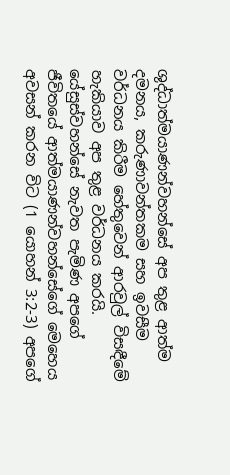ශුද්ධාත්මයාණන්වහන්සේ අප තුළ ආත්ම දමනය, කරුණාවන්තකම සහ ඉවසීම වර්ධනය කිරීම හේතුවෙන් ආරවුල් විසඳීමේ හැකියාව අප තුළ වර්ධනය කරයි. යේසුස්වහන්සේ නැවත පැමිණ අපගේ ජීවිතයේ ආත්මයාණන්වහන්සේගේ මෙහෙය අවසන් කරන විට (1 යොහන් 3:2-3) අපගේ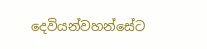දෙවියන්වහන්සේට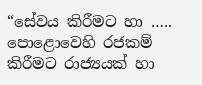“සේවය කිරීමට හා ….. පොළොවෙහි රජකම් කිරීමට රාජ්‍යයක් හා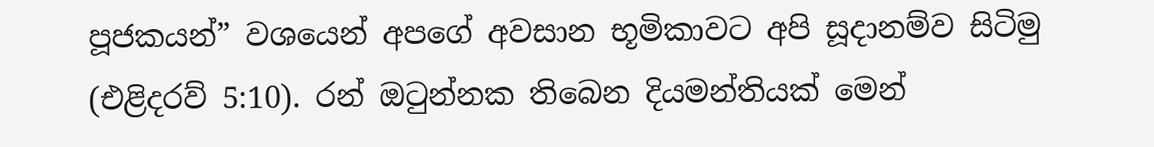පූජකයන්” වශයෙන් අපගේ අවසාන භූමිකාවට අපි සූදානම්ව සිටිමු (එළිදරව් 5:10). රන් ඔටුන්නක තිබෙන දියමන්තියක් මෙන්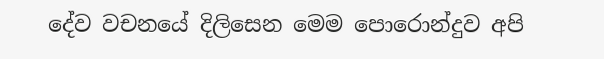දේව වචනයේ දිලිසෙන මෙම පොරොන්දුව අපි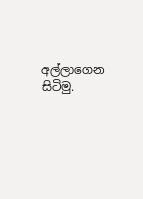අල්ලාගෙන සිටිමු.